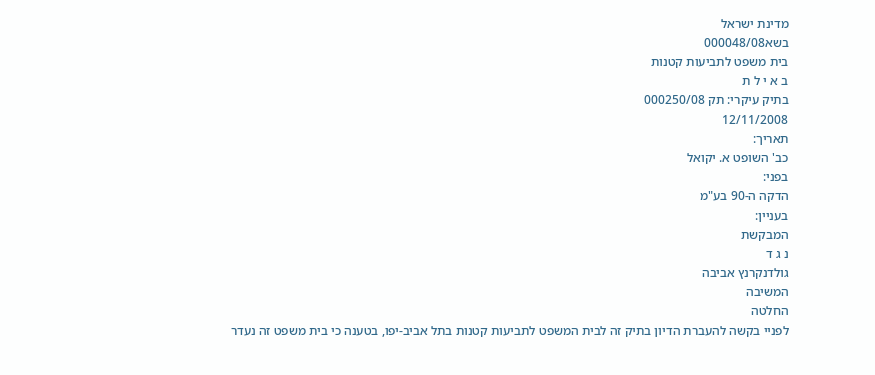מדינת ישראל
בשא000048/08
בית משפט לתביעות קטנות
ב א י ל ת
בתיק עיקרי: תק 000250/08
12/11/2008
תאריך:
כב' השופט א. יקואל
בפני:
הדקה ה-90 בע"מ
בעניין:
המבקשת
נ ג ד
גולדנקרנץ אביבה
המשיבה
החלטה
לפניי בקשה להעברת הדיון בתיק זה לבית המשפט לתביעות קטנות בתל אביב-יפו, בטענה כי בית משפט זה נעדר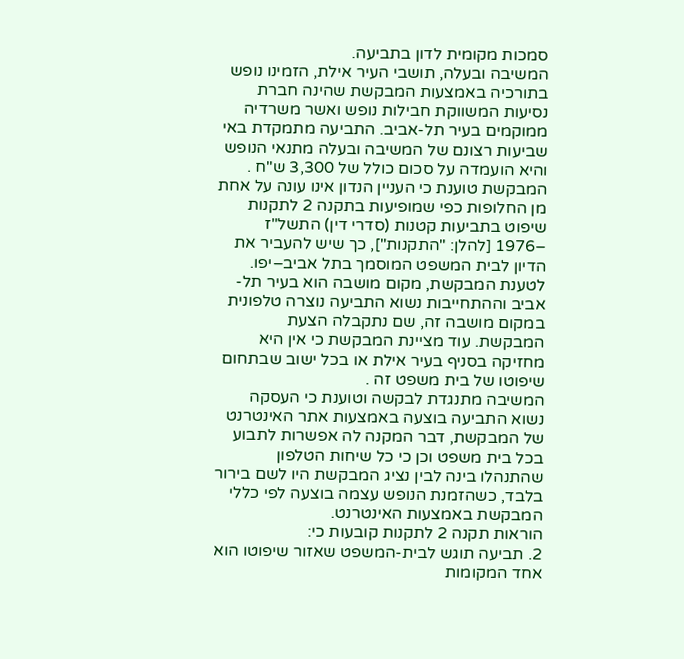סמכות מקומית לדון בתביעה.
המשיבה ובעלה, תושבי העיר אילת, הזמינו נופש בתורכיה באמצעות המבקשת שהינה חברת נסיעות המשווקת חבילות נופש ואשר משרדיה ממוקמים בעיר תל-אביב. התביעה מתמקדת באי שביעות רצונם של המשיבה ובעלה מתנאי הנופש והיא הועמדה על סכום כולל של 3,300 ש"ח .
המבקשת טוענת כי העניין הנדון אינו עונה על אחת מן החלופות כפי שמופיעות בתקנה 2 לתקנות שיפוט בתביעות קטנות (סדרי דין) התשל"ז –1976 [להלן: "התקנות"], כך שיש להעביר את הדיון לבית המשפט המוסמך בתל אביב–יפו.
לטענת המבקשת, מקום מושבה הוא בעיר תל-אביב וההתחייבות נשוא התביעה נוצרה טלפונית במקום מושבה זה, שם נתקבלה הצעת המבקשת. עוד מציינת המבקשת כי אין היא מחזיקה בסניף בעיר אילת או בכל ישוב שבתחום שיפוטו של בית משפט זה .
המשיבה מתנגדת לבקשה וטוענת כי העסקה נשוא התביעה בוצעה באמצעות אתר האינטרנט של המבקשת, דבר המקנה לה אפשרות לתבוע בכל בית משפט וכן כי כל שיחות הטלפון שהתנהלו בינה לבין נציג המבקשת היו לשם בירור בלבד, כשהזמנת הנופש עצמה בוצעה לפי כללי המבקשת באמצעות האינטרנט.
הוראות תקנה 2 לתקנות קובעות כי:
2. תביעה תוגש לבית-המשפט שאזור שיפוטו הוא אחד המקומות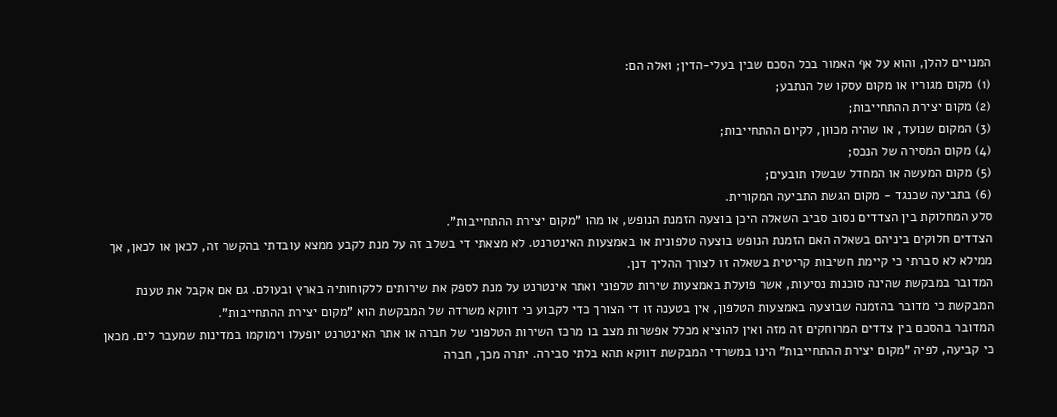המנויים להלן, והוא על אף האמור בכל הסכם שבין בעלי-הדין; ואלה הם:
(1) מקום מגוריו או מקום עסקו של הנתבע;
(2) מקום יצירת ההתחייבות;
(3) המקום שנועד, או שהיה מכוון, לקיום ההתחייבות;
(4) מקום המסירה של הנכס;
(5) מקום המעשה או המחדל שבשלו תובעים;
(6) בתביעה שכנגד - מקום הגשת התביעה המקורית.
סלע המחלוקת בין הצדדים נסוב סביב השאלה היכן בוצעה הזמנת הנופש, או מהו "מקום יצירת ההתחייבות".
הצדדים חלוקים ביניהם בשאלה האם הזמנת הנופש בוצעה טלפונית או באמצעות האינטרנט. לא מצאתי די בשלב זה על מנת לקבע ממצא עובדתי בהקשר זה, לכאן או לכאן, אך ממילא לא סברתי כי קיימת חשיבות קריטית בשאלה זו לצורך ההליך דנן.
המדובר במבקשת שהינה סוכנות נסיעות, אשר פועלת באמצעות שירות טלפוני ואתר אינטרנט על מנת לספק את שירותים ללקוחותיה בארץ ובעולם. גם אם אקבל את טענת המבקשת כי מדובר בהזמנה שבוצעה באמצעות הטלפון, אין בטענה זו די הצורך כדי לקבוע כי דווקא משרדה של המבקשת הוא "מקום יצירת ההתחייבות".
המדובר בהסכם בין צדדים המרוחקים זה מזה ואין להוציא מכלל אפשרות מצב בו מרכז השירות הטלפוני של חברה או אתר האינטרנט יופעלו וימוקמו במדינות שמעבר לים. מכאן כי קביעה, לפיה "מקום יצירת ההתחייבות" הינו במשרדי המבקשת דווקא תהא בלתי סבירה. יתרה מכך, חברה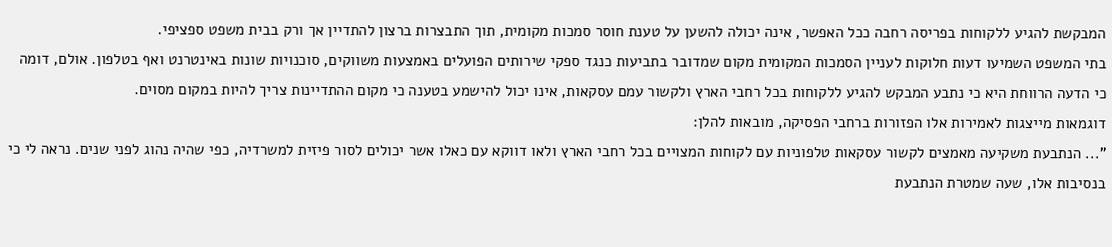המבקשת להגיע ללקוחות בפריסה רחבה ככל האפשר, אינה יכולה להשען על טענת חוסר סמכות מקומית, תוך התבצרות ברצון להתדיין אך ורק בבית משפט ספציפי.
בתי המשפט השמיעו דעות חלוקות לעניין הסמכות המקומית מקום שמדובר בתביעות כנגד ספקי שירותים הפועלים באמצעות משווקים, סוכנויות שונות באינטרנט ואף בטלפון. אולם, דומה כי הדעה הרווחת היא כי נתבע המבקש להגיע ללקוחות בכל רחבי הארץ ולקשור עמם עסקאות, אינו יכול להישמע בטענה כי מקום ההתדיינות צריך להיות במקום מסוים.
דוגמאות מייצגות לאמירות אלו הפזורות ברחבי הפסיקה, מובאות להלן:
"... הנתבעת משקיעה מאמצים לקשור עסקאות טלפוניות עם לקוחות המצויים בכל רחבי הארץ ולאו דווקא עם כאלו אשר יכולים לסור פיזית למשרדיה, כפי שהיה נהוג לפני שנים. נראה לי כי בנסיבות אלו, שעה שמטרת הנתבעת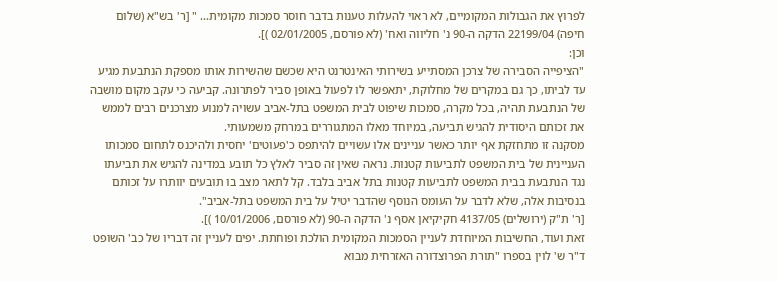לפרוץ את הגבולות המקומיים, לא ראוי להעלות טענות בדבר חוסר סמכות מקומית... " [ר' בש"א (שלום חיפה) 22199/04 הדקה ה-90 נ' חליווה ואח' (לא פורסם, 02/01/2005 )].
וכן:
"הציפייה הסבירה של צרכן המסתייע בשירותי האינטרנט היא שכשם שהשירות אותו מספקת הנתבעת מגיע עד לביתו, כך גם במקרים של מחלוקת, יתאפשר לו לפעול באופן סביר לפתרונה. קביעה כי עקב מקום מושבה של הנתבעת תהיה, בכל מקרה, סמכות שיפוט לבית המשפט בתל-אביב עשויה למנוע מצרכנים רבים לממש את זכותם היסודית להגיש תביעה, במיוחד מאלו המתגוררים במרחק משמעותי.
מסקנה זו מתחזקת אף יותר כאשר עניינים אלו עשויים להיתפס כ'פעוטים' יחסית ולהיכנס לתחום סמכותו העניינית של בית המשפט לתביעות קטנות. נראה שאין זה סביר לאלץ כל תובע במדינה להגיש את תביעתו נגד הנתבעת בבית המשפט לתביעות קטנות בתל אביב בלבד. קל לתאר מצב בו תובעים יוותרו על זכותם בנסיבות אלה, שלא לדבר על העומס הנוסף שהדבר יטיל על בית המשפט בתל-אביב".
[ר' ת"ק (ירושלים) 4137/05 חקיקיאן אסף נ' הדקה ה-90 (לא פורסם, 10/01/2006 )].
זאת ועוד, החשיבות המיוחדת לעניין הסמכות המקומית הולכת ופוחתת. יפים לעניין זה דבריו של כב' השופט ד"ר ש' לוין בספרו "תורת הפרוצדורה האזרחית מבוא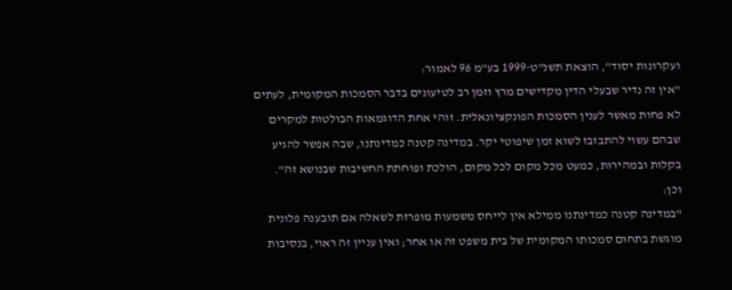ועקרונות יסוד", הוצאת תשנ"ט-1999 בע"מ 96 לאמור:
"אין זה נדיר שבעלי הדין מקדישים מרץ וזמן רב לטיעונים בדבר הסמכות המקומית, לעתים לא פחות מאשר לענין הסמכות הפונקציונאלית. זוהי אחת הדוגמאות הבולטות למקרים שבהם עשוי להתבזבז לשוא זמן שיפוטי יקר. במדינה קטנה כמדינתנו, שבה אפשר להגיע בקלות ובמהירות, כמעט מכל מקום לכל מקום, הולכת ופוחתת החשיבות שבנושא זה".
וכן:
"במדינה קטנה כמדינתנו ממילא אין לייחס משמעות מופרזת לשאלה אם תובענה פלונית מוגשת בתחום סמכותו המקומית של בית משפט זה או אחר; ואין עניין זה ראוי, בנסיבות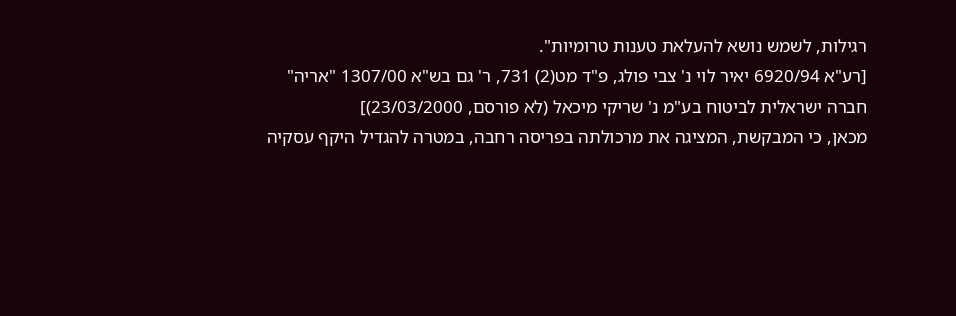רגילות, לשמש נושא להעלאת טענות טרומיות".
[רע"א 6920/94 יאיר לוי נ' צבי פולג, פ"ד מט(2) 731, ר' גם בש"א 1307/00 "אריה" חברה ישראלית לביטוח בע"מ נ' שריקי מיכאל (לא פורסם, 23/03/2000)]
מכאן, כי המבקשת, המציגה את מרכולתה בפריסה רחבה, במטרה להגדיל היקף עסקיה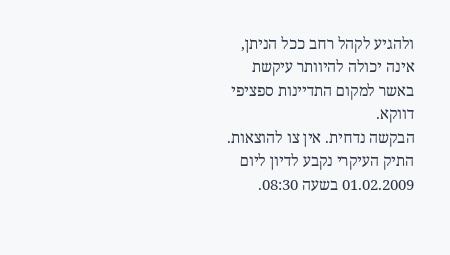ולהגיע לקהל רחב ככל הניתן, אינה יכולה להיוותר עיקשת באשר למקום התדיינות ספציפי דווקא.
הבקשה נדחית. אין צו להוצאות.
התיק העיקרי נקבע לדיון ליום 01.02.2009 בשעה 08:30.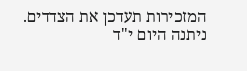המזכירות תעדכן את הצדדים.
ניתנה היום י"ד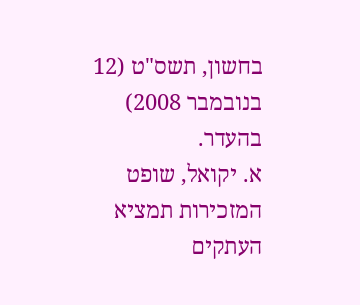בחשון, תשס"ט (12 בנובמבר 2008) בהעדר.
א. יקואל, שופט
המזכירות תמציא העתקים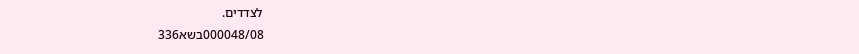לצדדים.
000048/08בשא336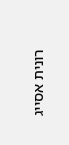רונית אסייג